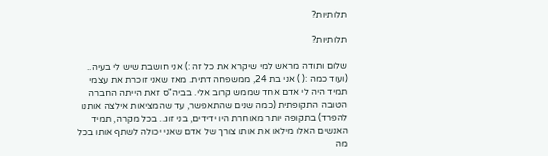תלותיות?

תלותיות?

שלום ותודה מראש למי שיקרא את כל זה :) אני חושבת שיש לי בעיה.. (ועוד כמה :( ) אני בת 24, ממשפחה דתית. מאז שאני זוכרת את עצמי תמיד היה לי אדם אחד שממש קרוב אלי. בביה"ס זאת הייתה החברה הטובה התקופתית (כמה שנים שהתאפשר, עד שהמציאות אילצה אותנו להפרד) בתקופה יותר מאוחרת היו ידידים, בני זוג.. בכל מקרה, תמיד האנשים האלו מילאו את אותו צורך של אדם שאני יכולה לשתף אותו בכל מה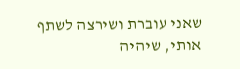שאני עוברת ושירצה לשתף אותי, שיהיה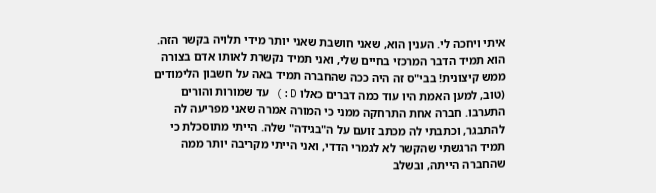איתי ויחכה לי. הענין הוא, שאני חושבת שאני יותר מידי תלויה בקשר הזה. הוא תמיד הדבר המרכזי בחיים שלי, ואני תמיד נקשרת לאותו אדם בצורה ממש קיצונית! בבי"ס זה היה ככה שהחברה תמיד באה על חשבון הלימודים (טוב, למען האמת היו עוד כמה דברים כאלו D:) עד שמורות והורים התערבו. חברה אחת התרחקה ממני כי המורה אמרה שאני מפריעה לה להתבגר, וכתבתי לה מכתב זועם על ה"בגידה" שלה. הייתי מתוסכלת כי תמיד הרגשתי שהקשר לא לגמרי הדדי, ואני הייתי מקריבה יותר ממה שהחברה הייתה, ובשלב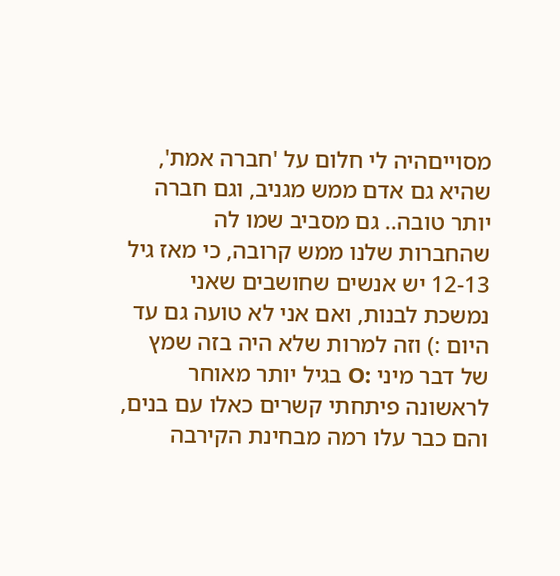מסוייםהיה לי חלום על 'חברה אמת', שהיא גם אדם ממש מגניב, וגם חברה יותר טובה.. גם מסביב שמו לה שהחברות שלנו ממש קרובה, כי מאז גיל 12-13 יש אנשים שחושבים שאני נמשכת לבנות, ואם אני לא טועה גם עד היום :) וזה למרות שלא היה בזה שמץ של דבר מיני :O בגיל יותר מאוחר לראשונה פיתחתי קשרים כאלו עם בנים, והם כבר עלו רמה מבחינת הקירבה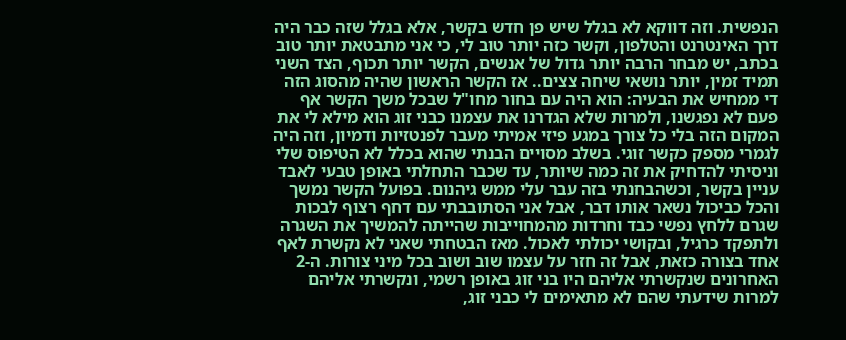הנפשית. וזה דווקא לא בגלל שיש פן חדש בקשר, אלא בגלל שזה כבר היה דרך האינטרנט והטלפון, וקשר כזה יותר טוב לי, כי אני מתבטאת יותר טוב בכתב, יש מבחר הרבה יותר גדול של אנשים, הקשר יותר תכוף, הצד השני תמיד זמין, יותר נושאי שיחה צצים.. אז הקשר הראשון שהיה מהסוג הזה די ממחיש את הבעיה: הוא היה עם בחור מחו"ל שבכל משך הקשר אף פעם לא נפגשנו, ולמרות שלא הגדרנו את עצמנו כבני זוג הוא מילא לי את המקום הזה בלי כל צורך במגע פיזי אמיתי מעבר לפנטזיות ודמיון, וזה היה לגמרי מספק כקשר זוגי. בשלב מסויים הבנתי שהוא בכלל לא הטיפוס שלי וניסיתי להדחיק את זה כמה שיותר, עד שכבר התחלתי באופן טבעי לאבד עניין בקשר, וכשהבחנתי בזה עבר עלי ממש גיהנום. בפועל הקשר נמשך והכל כביכול נשאר אותו דבר, אבל אני הסתובבתי עם דחף רצוף לבכות שגרם ללחץ נפשי כבד וחרדות מהמחוייבות שהייתה להמשיך את השגרה ולתפקד כרגיל, ובקושי יכולתי לאכול. מאז הבטחתי שאני לא נקשרת לאף אחד בצורה כזאת, אבל זה חזר על עצמו שוב ושוב בכל מיני צורות. ה-2 האחרונים שנקשרתי אליהם היו בני זוג באופן רשמי, ונקשרתי אליהם למרות שידעתי שהם לא מתאימים לי כבני זוג,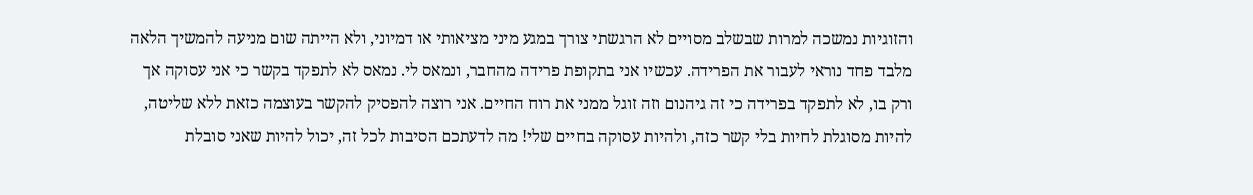והזוגיות נמשכה למרות שבשלב מסויים לא הרגשתי צורך במגע מיני מציאותי או דמיוני, ולא הייתה שום מניעה להמשיך הלאה מלבד פחד נוראי לעבור את הפרידה. עכשיו אני בתקופת פרידה מהחבר, ונמאס לי. נמאס לא לתפקד בקשר כי אני עסוקה אך ורק בו, לא לתפקד בפרידה כי זה גיהנום וזה זוגל ממני את רוח החיים. אני רוצה להפסיק להקשר בעוצמה כזאת ללא שליטה, להיות מסוגלת לחיות בלי קשר כזה, ולהיות עסוקה בחיים שלי! מה לדעתכם הסיבות לכל זה, יכול להיות שאני סובלת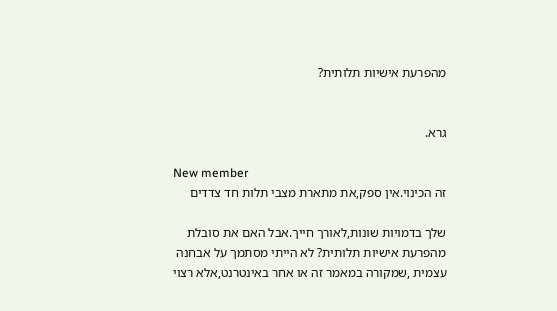מהפרעת אישיות תלותית?


גרא.

New member
זה הכינוי.אין ספק,את מתארת מצבי תלות חד צדדים

שלך בדמויות שונות,לאורך חייך.אבל האם את סובלת מהפרעת אישיות תלותית? לא הייתי מסתמך על אבחנה עצמית ,שמקורה במאמר זה או אחר באינטרנט,אלא רצוי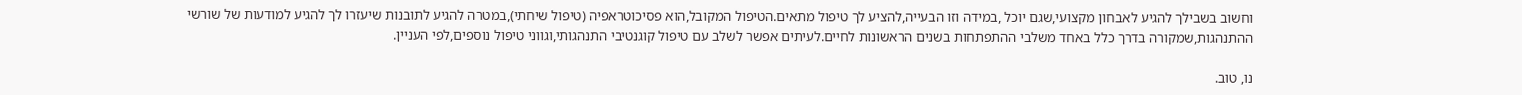וחשוב בשבילך להגיע לאבחון מקצועי,שגם יוכל ,במידה וזו הבעייה,להציע לך טיפול מתאים.הטיפול המקובל,הוא פסיכוטראפיה (טיפול שיחתי),במטרה להגיע לתובנות שיעזרו לך להגיע למודעות של שורשי ההתנהגות,שמקורה בדרך כלל באחד משלבי ההתפתחות בשנים הראשונות לחיים.לעיתים אפשר לשלב עם טיפול קוגנטיבי התנהגותי,וגווני טיפול נוספים,לפי העניין.

נו, טוב.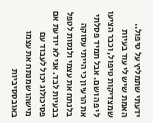ידעתי שתמליץ על טיפול.. האמת שיש לי עוד בעיות שמצדיקות טיפול, וכבר הציעו לי פה ושם. אבל תמיד פסלתי את הרעיון כי הייתי עסוקה בלנתח את עצמי ולנסות לטפל בבעיות לבד. אני לא יודעת אם פסיכולוג יכול לעבוד עם מישהו שמנתח את עצמו באובססיביות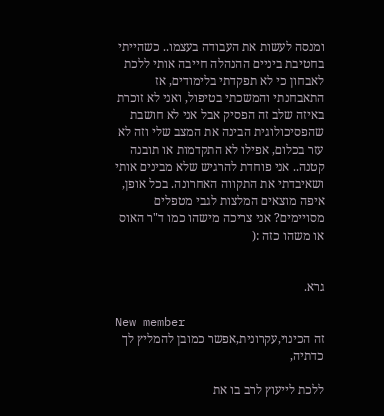ומנסה לעשות את העבודה בעצמו.. כשהייתי בחטיבת ביניים ההנהלה חייבה אותי ללכת לאבחון כי לא תפקדתי בלימודים, אז התאבחנתי והמשכתי בטיפול, ואני לא זוכרת באיזה שלב זה הפסיק אבל אני לא חושבת שהפסיכולוגית הבינה את המצב שלי וזה לא עזר בכלום, אפילו לא התקדמות או תובנה קטנה.. אני פוחדת להרגיש שלא מבינים אותי ושאיבדתי את התקווה האחרונה. בכל אופן, איפה מוצאים המלצות לגבי מטפלים מסויימים? אני צריכה מישהו כמו ד"ר האוס או משהו כזה :(


גרא.

New member
זה הכינוי,עקרונית,אפשר כמובן להמליץ לך כדתיה,

ללכת לייעוץ לרב בו את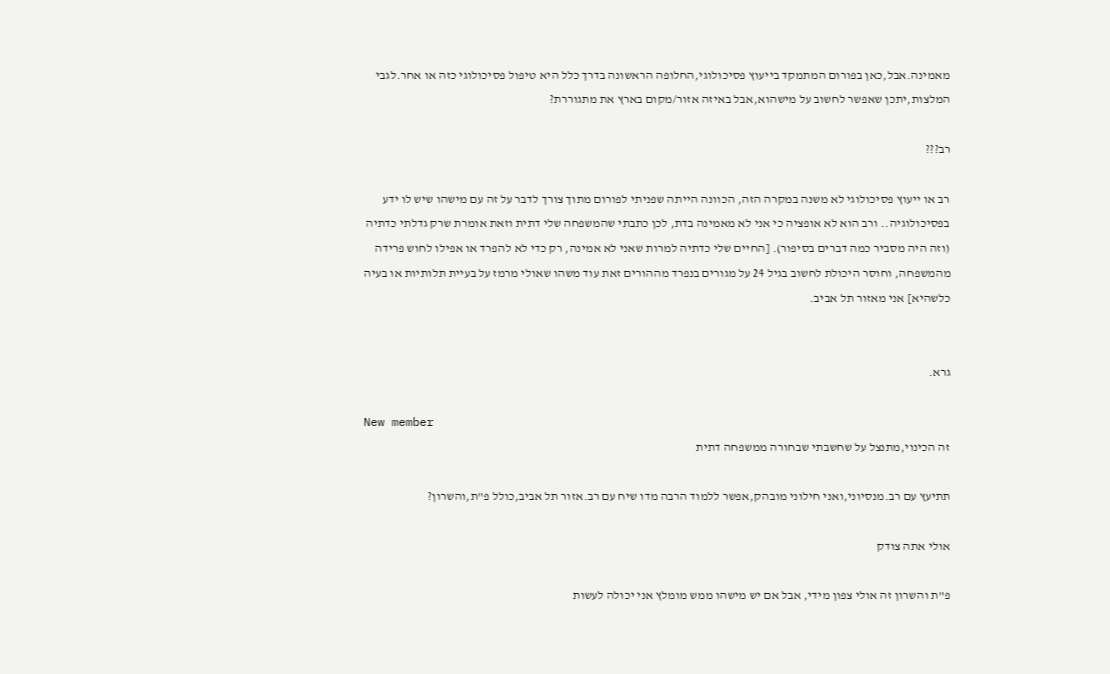מאמינה.אבל,כאן בפורום המתמקד בייעוץ פסיכולוגי,החלופה הראשונה בדרך כלל היא טיפול פסיכולוגי כזה או אחר.לגבי המלצות,יתכן שאפשר לחשוב על מישהוא,אבל באיזה אזור/מקום בארץ את מתגוררת?

רב???

רב או ייעוץ פסיכולוגי לא משנה במקרה הזה, הכוונה הייתה שפניתי לפורום מתוך צורך לדבר על זה עם מישהו שיש לו ידע בפסיכולוגיה.. ורב הוא לא אופציה כי אני לא מאמינה בדת, לכן כתבתי שהמשפחה שלי דתית וזאת אומרת שרק גדלתי כדתיה (וזה היה מסביר כמה דברים בסיפור). [החיים שלי כדתיה למרות שאני לא אמינה, רק כדי לא להפרד או אפילו לחוש פרידה מהמשפחה, וחוסר היכולת לחשוב בגיל 24 על מגורים בנפרד מההורים זאת עוד משהו שאולי מרמז על בעיית תלותיות או בעיה כלשהיא] אני מאזור תל אביב.


גרא.

New member
זה הכינוי,מתנצל על שחשבתי שבחורה ממשפחה דתית

תתיעץ עם רב.מנסיוני,ואני חילוני מובהק,אפשר ללמוד הרבה מדו שיח עם רב.אזור תל אביב,כולל פ"ת,והשרון?

אולי אתה צודק

פ"ת והשרון זה אולי צפון מידי, אבל אם יש מישהו ממש מומלץ אני יכולה לעשות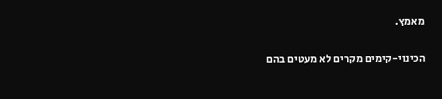מאמץ.

הכינוי-קימים מקרים לא מעטים בהם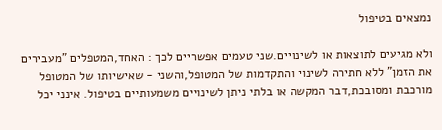נמצאים בטיפול

ולא מגיעים לתוצאות או לשינויים.שני טעמים אפשריים לכך : האחד,המטפלים "מעבירים את הזמן" ללא חתירה לשינוי והתקדמות של המטופל,והשני - שאישיותו של המטופל מורכבת ומסובכת,דבר המקשה או בלתי ניתן לשינויים משמעותיים בטיפול. אינני יכל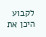לקבוע היכן את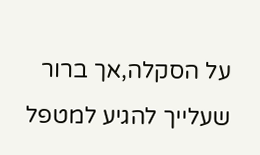על הסקלה,אך ברור שעלייך להגיע למטפל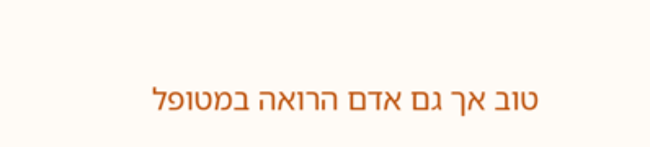טוב אך גם אדם הרואה במטופל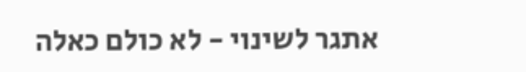אתגר לשינוי - לא כולם כאלה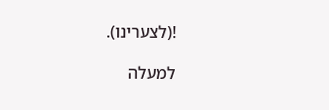!(לצערינו).

למעלה